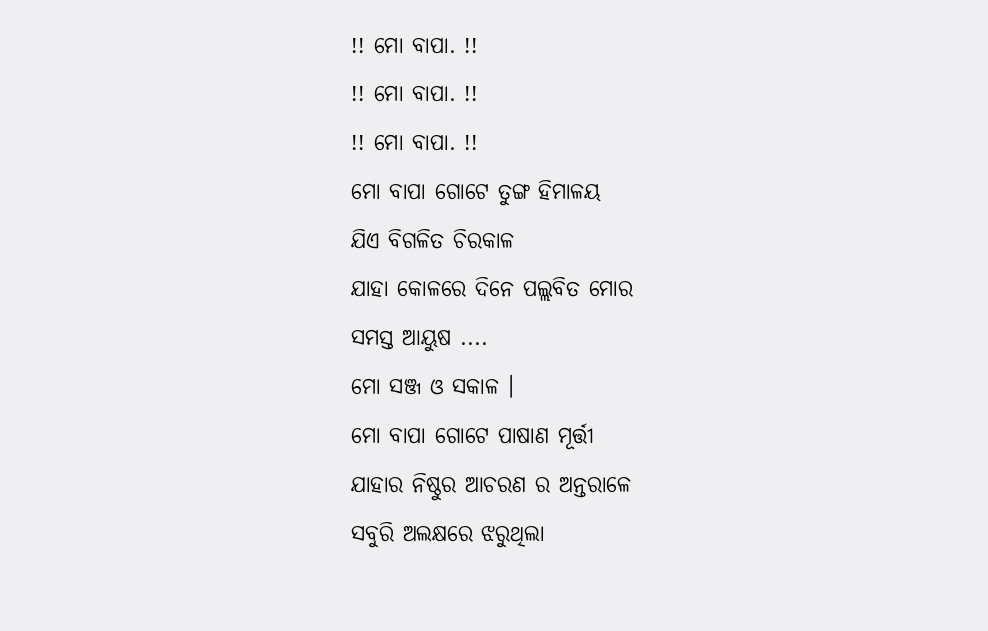!! ମୋ ବାପା. !!
!! ମୋ ବାପା. !!
!! ମୋ ବାପା. !!
ମୋ ବାପା ଗୋଟେ ତୁଙ୍ଗ ହିମାଳୟ
ଯିଏ ବିଗଳିତ ଚିରକାଳ
ଯାହା କୋଳରେ ଦିନେ ପଲ୍ଲବିତ ମୋର
ସମସ୍ତ ଆୟୁଷ ....
ମୋ ସଞ୍ଜ ଓ ସକାଳ ।
ମୋ ବାପା ଗୋଟେ ପାଷାଣ ମୂର୍ତ୍ତୀ
ଯାହାର ନିଷ୍ଠୁର ଆଚରଣ ର ଅନ୍ତରାଳେ
ସବୁରି ଅଲକ୍ଷରେ ଝରୁଥିଲା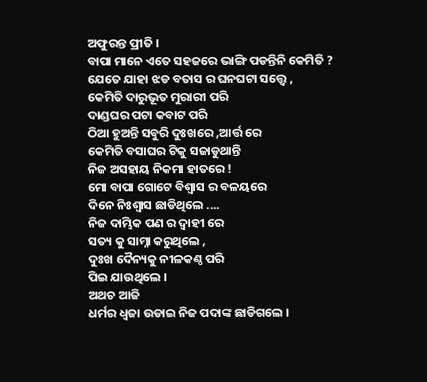ଅଫୁରନ୍ତ ପ୍ରୀତି ।
ବାପା ମାନେ ଏତେ ସହଜରେ ଭାଙ୍ଗି ପଡନ୍ତିନି କେମିତି ?
ଯେତେ ଯାହା ଝଡ ବତାସ ର ଘନଘଟା ସତ୍ତ୍ବେ ,
କେମିତି ଦାରୁଭୂତ ମୁରାରୀ ପରି
ଦାଣ୍ଡଘର ପଟା କବାଟ ପରି
ଠିଆ ହୁଅନ୍ତି ସବୁରି ଦୁଃଖରେ ,ଆର୍ତ୍ତ ରେ
କେମିତି ବସାଘର ଟିକୁ ସଜାଡୁଥାନ୍ତି
ନିଜ ଅସହାୟ ନିକମା ହାତରେ !
ମୋ ବାପା ଗୋଟେ ବିଶ୍ବାସ ର ବଳୟରେ
ଦିନେ ନିଃଶ୍ବାସ ଛାଡିଥିଲେ ....
ନିଜ ଦାମ୍ଭିକ ପଣ ର ଦ୍ବାହୀ ରେ
ସତ୍ୟ କୁ ସାମ୍ନା କରୁଥିଲେ ,
ଦୁଃଖ ଦୈନ୍ୟକୁ ନୀଳକଣ୍ଠ ପରି
ପିଇ ଯାଉଥିଲେ ।
ଅଥଚ ଆଜି
ଧର୍ମର ଧ୍ବଜା ଉଡାଇ ନିଜ ପଦାଙ୍କ ଛାଡିଗଲେ ।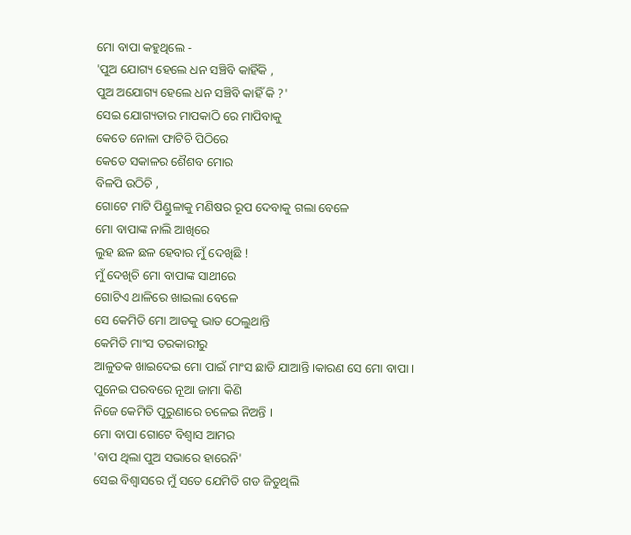ମୋ ବାପା କହୁଥିଲେ -
'ପୁଅ ଯୋଗ୍ୟ ହେଲେ ଧନ ସଞ୍ଚିବି କାହିଁକି ,
ପୁଅ ଅଯୋଗ୍ୟ ହେଲେ ଧନ ସଞ୍ଚିବି କାହିଁ କି ?'
ସେଇ ଯୋଗ୍ୟତାର ମାପକାଠି ରେ ମାପିବାକୁ
କେତେ ନୋଳା ଫାଟିଚି ପିଠିରେ
କେତେ ସକାଳର ଶୈଶବ ମୋର
ବିଳପି ଉଠିଚି ,
ଗୋଟେ ମାଟି ପିଣ୍ଡୁଳାକୁ ମଣିଷର ରୂପ ଦେବାକୁ ଗଲା ବେଳେ
ମୋ ବାପାଙ୍କ ନାଲି ଆଖିରେ
ଲୁହ ଛଳ ଛଳ ହେବାର ମୁଁ ଦେଖିଛି !
ମୁଁ ଦେଖିଚି ମୋ ବାପାଙ୍କ ସାଥୀରେ
ଗୋଟିଏ ଥାଳିରେ ଖାଇଲା ବେଳେ
ସେ କେମିତି ମୋ ଆଡକୁ ଭାତ ଠେଲୁଥାନ୍ତି
କେମିତି ମାଂସ ତରକାରୀରୁ
ଆଳୁତକ ଖାଇଦେଇ ମୋ ପାଇଁ ମାଂସ ଛାଡି ଯାଆନ୍ତି ।କାରଣ ସେ ମୋ ବାପା ।
ପୁନେଇ ପରବରେ ନୂଆ ଜାମା କିଣି
ନିଜେ କେମିତି ପୁରୁଣାରେ ଚଳେଇ ନିଅନ୍ତି ।
ମୋ ବାପା ଗୋଟେ ବିଶ୍ବାସ ଆମର
'ବାପ ଥିଲା ପୁଅ ସଭାରେ ହାରେନି'
ସେଇ ବିଶ୍ବାସରେ ମୁଁ ସତେ ଯେମିତି ଗଡ ଜିତୁଥିଲି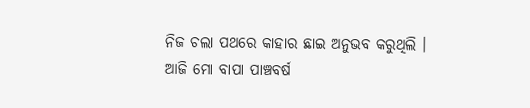ନିଜ ଚଲା ପଥରେ କାହାର ଛାଇ ଅନୁଭବ କରୁଥିଲି ।
ଆଜି ମୋ ବାପା ପାଞ୍ଚବର୍ଷ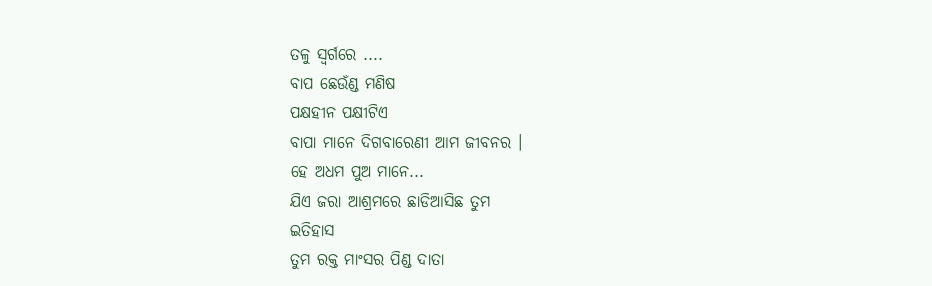ତଳୁ ସ୍ବର୍ଗରେ ....
ବାପ ଛେଉଁଣ୍ଡ ମଣିଷ
ପକ୍ଷହୀନ ପକ୍ଷୀଟିଏ
ବାପା ମାନେ ଦିଗବାରେଣୀ ଆମ ଜୀବନର ।
ହେ ଅଧମ ପୁଅ ମାନେ...
ଯିଏ ଜରା ଆଶ୍ରମରେ ଛାଡିଆସିଛ ତୁମ
ଇତିହାସ
ତୁମ ରକ୍ତ ମାଂସର ପିଣ୍ଡ ଦାତା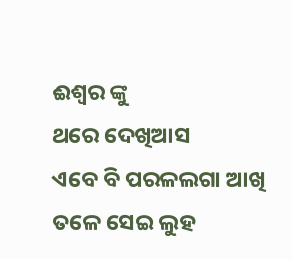ଈଶ୍ବର ଙ୍କୁ
ଥରେ ଦେଖିଆସ
ଏବେ ବି ପରଳଲଗା ଆଖି ତଳେ ସେଇ ଲୁହ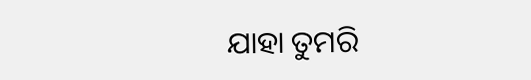ଯାହା ତୁମରି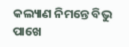କଲ୍ୟାଣ ନିମନ୍ତେ ବିଭୁ ପାଖେ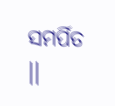ସମର୍ପିତ ।।